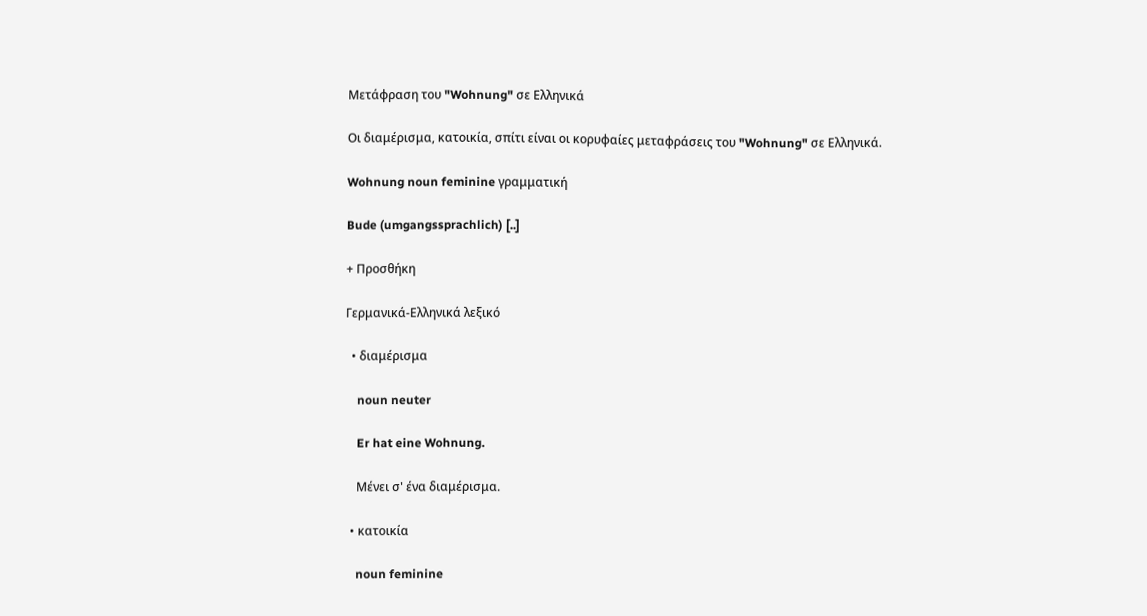Μετάφραση του "Wohnung" σε Ελληνικά

Οι διαμέρισμα, κατοικία, σπίτι είναι οι κορυφαίες μεταφράσεις του "Wohnung" σε Ελληνικά.

Wohnung noun feminine γραμματική

Bude (umgangssprachlich) [..]

+ Προσθήκη

Γερμανικά-Ελληνικά λεξικό

  • διαμέρισμα

    noun neuter

    Er hat eine Wohnung.

    Μένει σ' ένα διαμέρισμα.

  • κατοικία

    noun feminine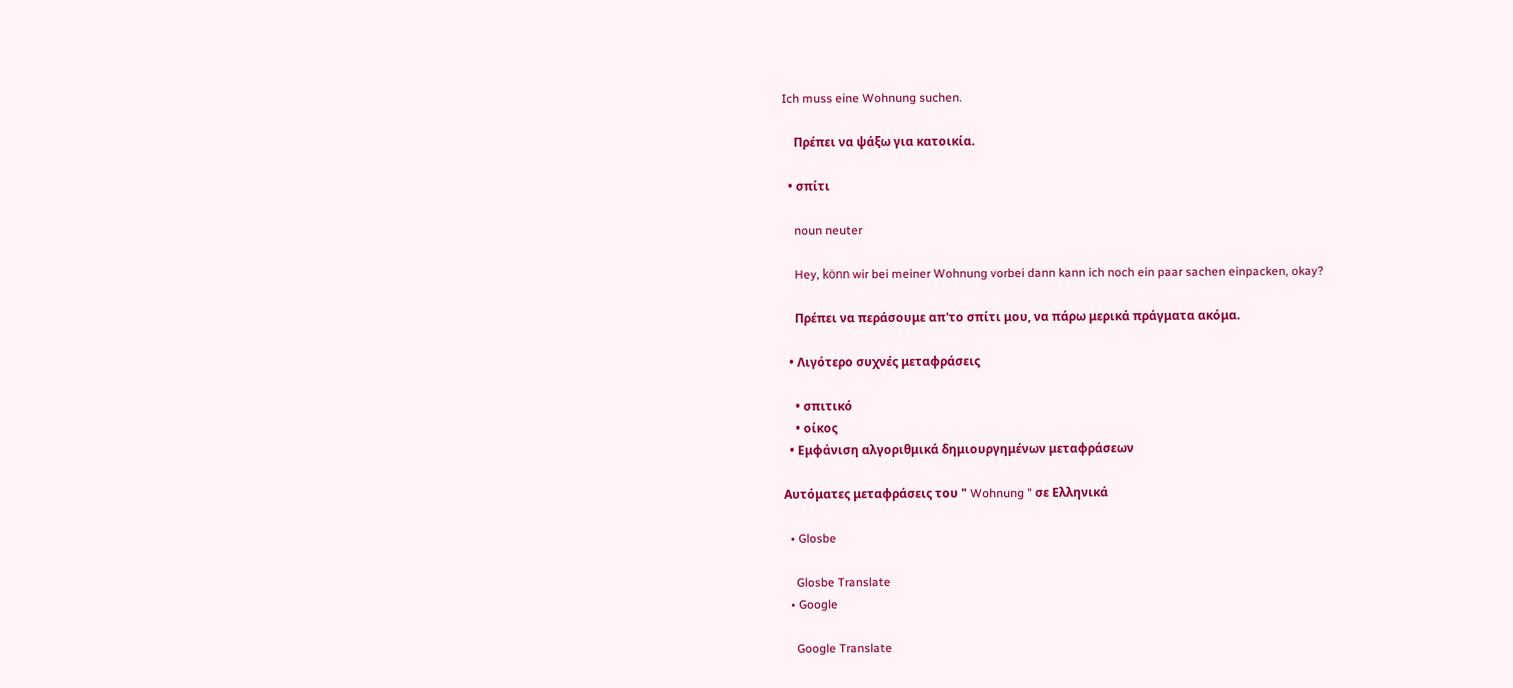Ich muss eine Wohnung suchen.

    Πρέπει να ψάξω για κατοικία.

  • σπίτι

    noun neuter

    Hey, könn wir bei meiner Wohnung vorbei dann kann ich noch ein paar sachen einpacken, okay?

    Πρέπει να περάσουμε απ'το σπίτι μου, να πάρω μερικά πράγματα ακόμα.

  • Λιγότερο συχνές μεταφράσεις

    • σπιτικό
    • οίκος
  • Εμφάνιση αλγοριθμικά δημιουργημένων μεταφράσεων

Αυτόματες μεταφράσεις του " Wohnung " σε Ελληνικά

  • Glosbe

    Glosbe Translate
  • Google

    Google Translate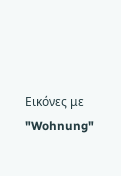Εικόνες με "Wohnung"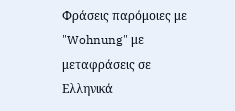Φράσεις παρόμοιες με "Wohnung" με μεταφράσεις σε Ελληνικά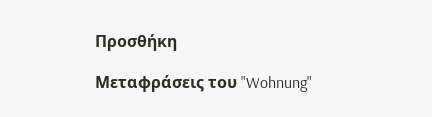Προσθήκη

Μεταφράσεις του "Wohnung"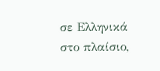σε Ελληνικά στο πλαίσιο,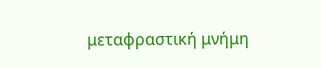μεταφραστική μνήμη